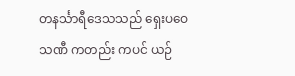တနင်္သာရီဒေသသည် ရှေးပဝေသဏီ ကတည်း ကပင် ယဉ်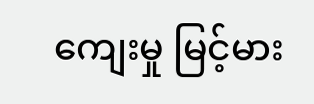ကျေးမှု မြင့်မား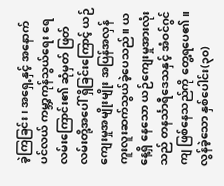ခဲ့ကြခြင်း၊ အရှေ့နှင့် အနောက် ပင်လယ် ကမ္ဘာ့ကုန်သွယ်ရေး ရေလမ်းကြောင်း၏ ဆုံမှတ် ဖြတ်လမ်းတို့အပေါ် ရှိခြင်းကြောင့် ယဉ်ကျေးမှုအမျိုးမျိုး အပြန်အလှန် ကူးလူးဆက်သွယ်ခဲ့ပေသည်။ ယနေ့ရှိ နေသော ယဉ်ကျေးမှုအားလုံးသည် တနင်္သာရီဒေသနှင့် အံဝင်ဂွင်ကျ ဖြစ်နေသည်ကို တွေ့ရပေ၏။ လွန်ခဲ့သော နှစ်ပေါင်း(၃၀)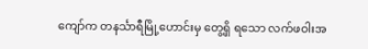ကျော်က တနင်္သာရီမြို့ဟောင်းမှ တွေ့ရှိ ရသော လက်ဖဝါးအ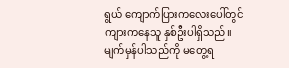ရွယ် ကျောက်ပြားကလေးပေါ်တွင် ကျားကနေသူ နှစ်ဦးပါရှိသည်။ မျက်မှန်ပါသည်ကို မတွေ့ရ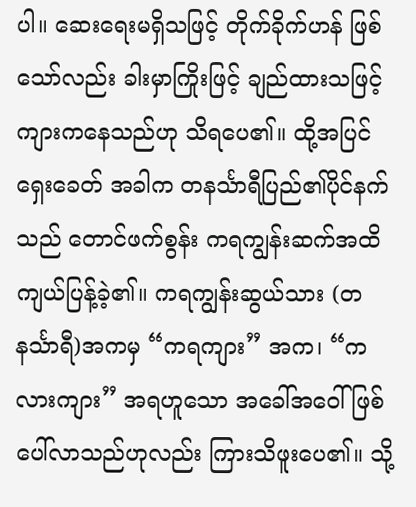ပါ။ ဆေးရေးမရှိသဖြင့် တိုက်ခိုက်ဟန် ဖြစ်သော်လည်း ခါးမှာကြိုးဖြင့် ချည်ထားသဖြင့် ကျားကနေသည်ဟု သိရပေ၏။ ထို့အပြင် ရှေးခေတ် အခါက တနင်္သာရီပြည်၏ပိုင်နက်သည် တောင်ဖက်စွန်း ကရကျွန်းဆက်အထိ ကျယ်ပြန့်ခဲ့၏။ ကရကျွန်းဆွယ်သား (တနင်္သာရီ)အကမှ “ကရကျား” အက၊ “ကလားကျား” အရဟူသော အခေါ်အဝေါ် ဖြစ်ပေါ်လာသည်ဟုလည်း ကြားသိဖူးပေ၏။ သို့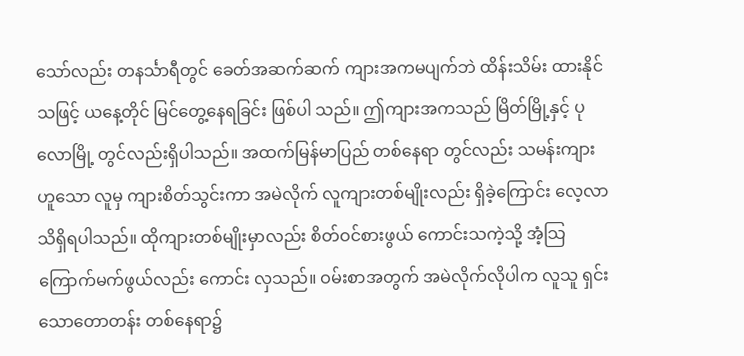သော်လည်း တနင်္သာရီတွင် ခေတ်အဆက်ဆက် ကျားအကမပျက်ဘဲ ထိန်းသိမ်း ထားနိုင်သဖြင့် ယနေ့တိုင် မြင်တွေ့နေရခြင်း ဖြစ်ပါ သည်။ ဤကျားအကသည် မြိတ်မြို့နှင့် ပုလောမြို့ တွင်လည်းရှိပါသည်။ အထက်မြန်မာပြည် တစ်နေရာ တွင်လည်း သမန်းကျားဟူသော လူမှ ကျားစိတ်သွင်းကာ အမဲလိုက် လူကျားတစ်မျိုးလည်း ရှိခဲ့ကြောင်း လေ့လာ သိရှိရပါသည်။ ထိုကျားတစ်မျိုးမှာလည်း စိတ်ဝင်စားဖွယ် ကောင်းသကဲ့သို့ အံ့သြကြောက်မက်ဖွယ်လည်း ကောင်း လှသည်။ ဝမ်းစာအတွက် အမဲလိုက်လိုပါက လူသူ ရှင်းသောတောတန်း တစ်နေရာ၌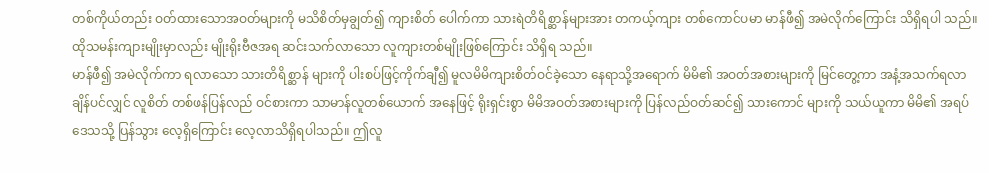တစ်ကိုယ်တည်း ဝတ်ထားသောအဝတ်များကို မသိစိတ်မှချွတ်၍ ကျားစိတ် ပေါက်ကာ သားရဲတိရိစ္ဆာန်များအား တကယ့်ကျား တစ်ကောင်ပမာ မာန်ဖီ၍ အမဲလိုက်ကြောင်း သိရှိရပါ သည်။ ထိုသမန်းကျားမျိုးမှာလည်း မျိုးရိုးဗီဇအရ ဆင်းသက်လာသော လူကျားတစ်မျိုးဖြစ်ကြောင်း သိရှိရ သည်။
မာန်ဖီ၍ အမဲလိုက်ကာ ရလာသော သားတိရိစ္ဆာန် များကို ပါးစပ်ဖြင့်ကိုက်ချီ၍ မူလမိမိကျားစိတ်ဝင်ခဲ့သော နေရာသို့အရောက် မိမိ၏ အဝတ်အစားများကို မြင်တွေ့ကာ အနံ့အသက်ရလာချိန်ပင်လျှင် လူစိတ် တစ်ဖန်ပြန်လည် ဝင်စားကာ သာမာန်လူတစ်ယောက် အနေဖြင့် ရိုးရှင်းစွာ မိမိအဝတ်အစားများကို ပြန်လည်ဝတ်ဆင်၍ သားကောင် များကို သယ်ယူကာ မိမိ၏ အရပ်ဒေသသို့ ပြန်သွား လေ့ရှိကြောင်း လေ့လာသိရှိရပါသည်။ ဤလူ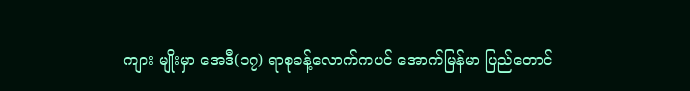ကျား မျိုးမှာ အေဒီ(၁၇) ရာစုခန့်လောက်ကပင် အောက်မြန်မာ ပြည်တောင်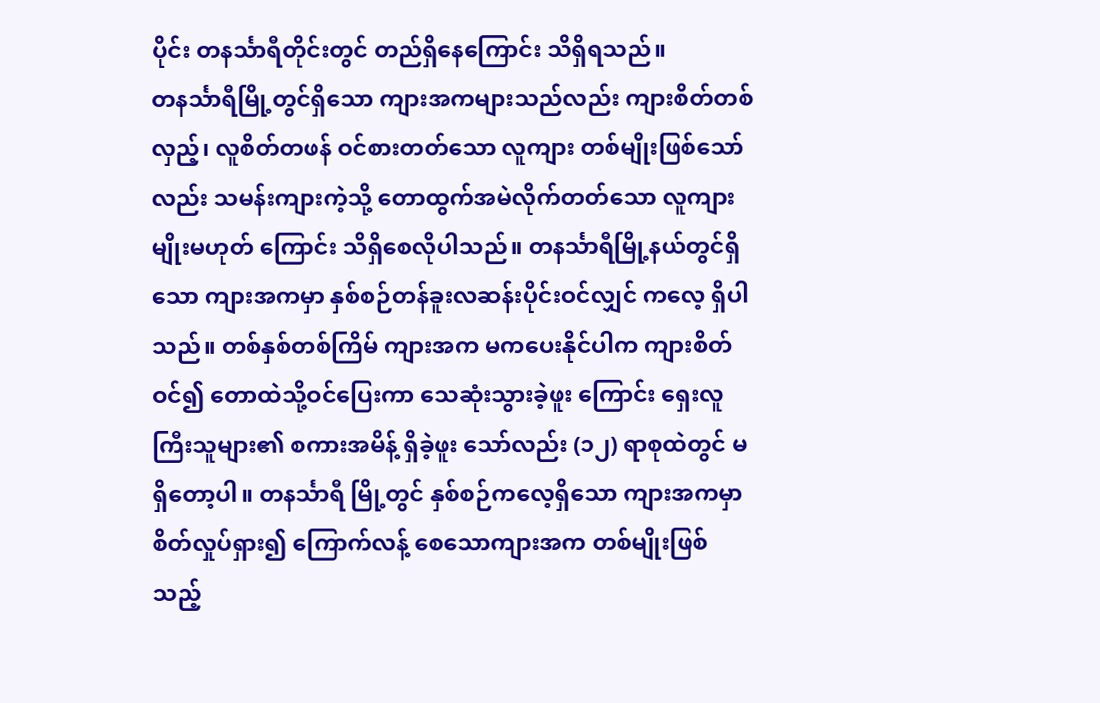ပိုင်း တနင်္သာရီတိုင်းတွင် တည်ရှိနေကြောင်း သိရှိရသည်။
တနင်္သာရီမြို့တွင်ရှိသော ကျားအကများသည်လည်း ကျားစိတ်တစ်လှည့်၊ လူစိတ်တဖန် ဝင်စားတတ်သော လူကျား တစ်မျိုးဖြစ်သော်လည်း သမန်းကျားကဲ့သို့ တောထွက်အမဲလိုက်တတ်သော လူကျားမျိုးမဟုတ် ကြောင်း သိရှိစေလိုပါသည်။ တနင်္သာရီမြို့နယ်တွင်ရှိသော ကျားအကမှာ နှစ်စဉ်တန်ခူးလဆန်းပိုင်းဝင်လျှင် ကလေ့ ရှိပါသည်။ တစ်နှစ်တစ်ကြိမ် ကျားအက မကပေးနိုင်ပါက ကျားစိတ်ဝင်၍ တောထဲသို့ဝင်ပြေးကာ သေဆုံးသွားခဲ့ဖူး ကြောင်း ရှေးလူကြီးသူများ၏ စကားအမိန့် ရှိခဲ့ဖူး သော်လည်း (၁၂) ရာစုထဲတွင် မရှိတော့ပါ။ တနင်္သာရီ မြို့တွင် နှစ်စဉ်ကလေ့ရှိသော ကျားအကမှာ စိတ်လှုပ်ရှား၍ ကြောက်လန့် စေသောကျားအက တစ်မျိုးဖြစ်သည့်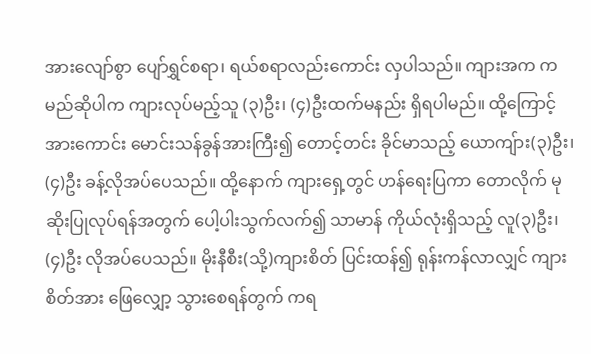အားလျော်စွာ ပျော်ရွှင်စရာ၊ ရယ်စရာလည်းကောင်း လှပါသည်။ ကျားအက ကမည်ဆိုပါက ကျားလုပ်မည့်သူ (၃)ဦး၊ (၄)ဦးထက်မနည်း ရှိရပါမည်။ ထို့ကြောင့် အားကောင်း မောင်းသန်ခွန်အားကြီး၍ တောင့်တင်း ခိုင်မာသည့် ယောကျ်ား(၃)ဦး၊ (၄)ဦး ခန့်လိုအပ်ပေသည်။ ထို့နောက် ကျားရှေ့တွင် ဟန်ရေးပြကာ တောလိုက် မုဆိုးပြုလုပ်ရန်အတွက် ပေါ့ပါးသွက်လက်၍ သာမာန် ကိုယ်လုံးရှိသည့် လူ(၃)ဦး၊ (၄)ဦး လိုအပ်ပေသည်။ မိုးနီစီး(သို့)ကျားစိတ် ပြင်းထန်၍ ရုန်းကန်လာလျှင် ကျားစိတ်အား ဖြေလျှော့ သွားစေရန်တွက် ကရ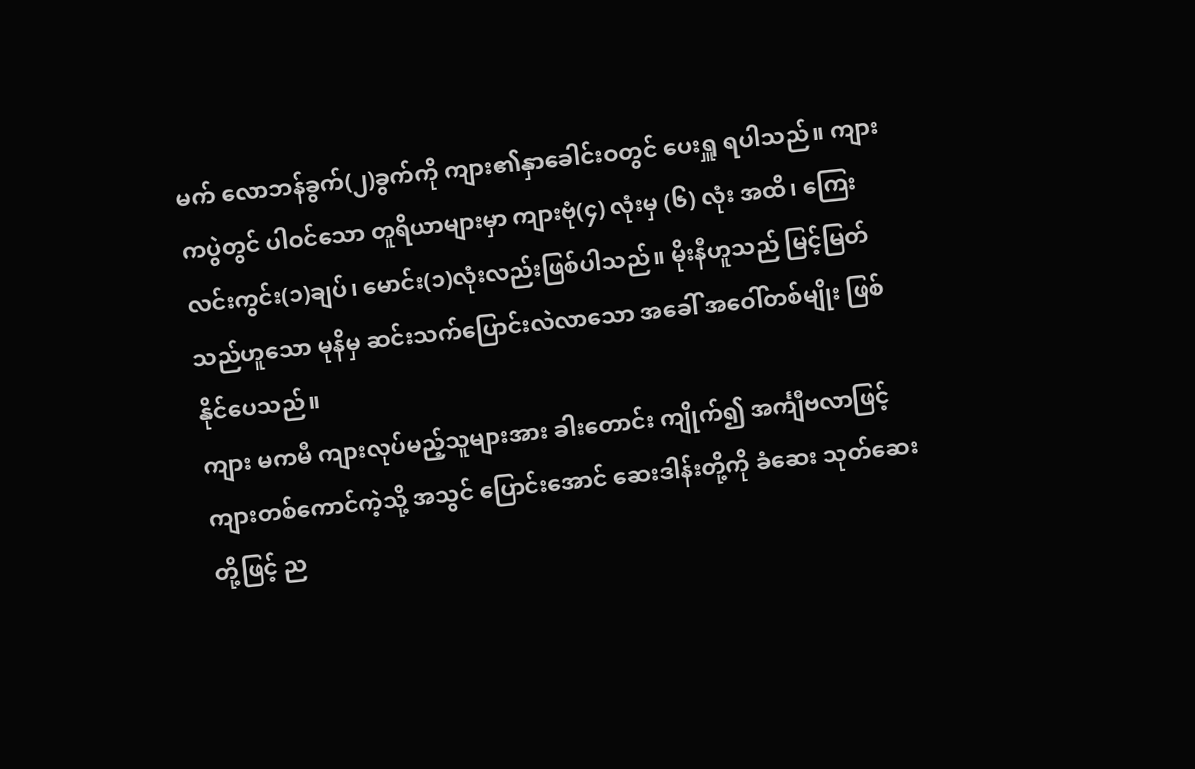မက် လောဘန်ခွက်(၂)ခွက်ကို ကျား၏နှာခေါင်းဝတွင် ပေးရှူ ရပါသည်။ ကျားကပွဲတွင် ပါဝင်သော တူရိယာများမှာ ကျားဗုံ(၄) လုံးမှ (၆) လုံး အထိ၊ ကြေးလင်းကွင်း(၁)ချပ်၊ မောင်း(၁)လုံးလည်းဖြစ်ပါသည်။ မိုးနီဟူသည် မြင့်မြတ် သည်ဟူသော မုနိမှ ဆင်းသက်ပြောင်းလဲလာသော အခေါ် အဝေါ်တစ်မျိုး ဖြစ်နိုင်ပေသည်။
ကျား မကမီ ကျားလုပ်မည့်သူများအား ခါးတောင်း ကျိုက်၍ အင်္ကျီဗလာဖြင့် ကျားတစ်ကောင်ကဲ့သို့ အသွင် ပြောင်းအောင် ဆေးဒါန်းတို့ကို ခံဆေး သုတ်ဆေးတို့ဖြင့် ည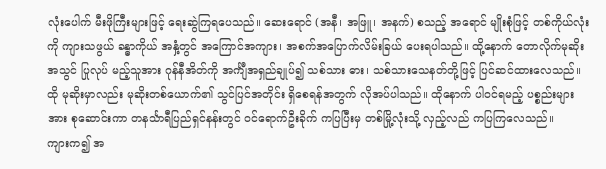လုံးပေါက် မီးဖိုကြီးများဖြင့် ရေးဆွဲကြရပေသည်။ ဆေးရောင် (အနီ၊ အဖြူ၊ အနက်) စသည့် အရောင် မျိုးစုံဖြင့် တစ်ကိုယ်လုံးကို ကျားသဖွယ် ခန္ဓာကိုယ် အနှံ့တွင် အကြောင်အကျား၊ အစက်အပြောက်လိမ်းခြယ် ပေးရပါသည်။ ထို့နောက် တောလိုက်မုဆိုးအသွင် ပြုလုပ် မည့်သူအား ဂုန်နီအိတ်ကို အင်္ကျီအရှည်ချုပ်၍ သစ်သား ဓား၊ သစ်သားသေနတ်တို့ဖြင့် ပြင်ဆင်ထားလေသည်။ ထို မုဆိုးမှာလည်း မုဆိုးတစ်ယောက်၏ သွင်ပြင်အတိုင်း ရှိစေရန်အတွက် လိုအပ်ပါသည်။ ထိုနောက် ပါဝင်ရမည့် ပစ္စည်းများအား စုဆောင်းကာ တနင်္သာရီပြည်ရှင်နန်းတွင် ဝင်ရောက်ဦးခိုက် ကပြပြီးမှ တစ်မြို့လုံးသို့ လှည့်လည် ကပြကြလေသည်။
ကျားက၍ အ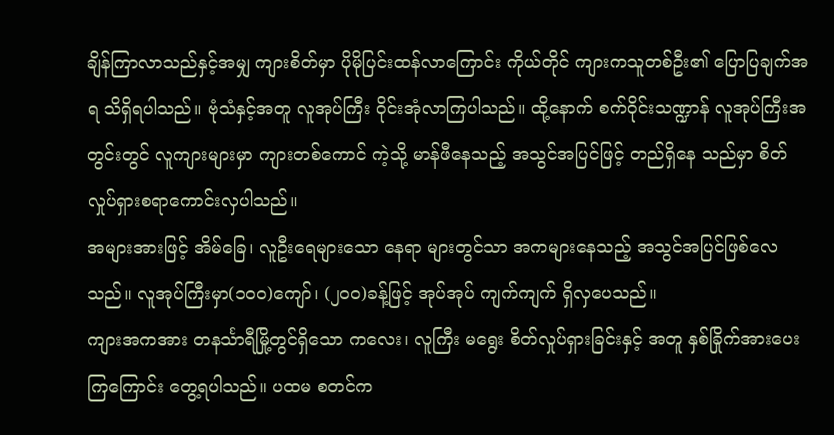ချိန်ကြာလာသည်နှင့်အမျှ ကျားစိတ်မှာ ပိုမိုပြင်းထန်လာကြောင်း ကိုယ်တိုင် ကျားကသူတစ်ဦး၏ ပြောပြချက်အရ သိရှိရပါသည်။ ဗုံသံနှင့်အတူ လူအုပ်ကြီး ဝိုင်းအုံလာကြပါသည်။ ထို့နောက် စက်ဝိုင်းသဏ္ဍာန် လူအုပ်ကြီးအတွင်းတွင် လူကျားများမှာ ကျားတစ်ကောင် ကဲ့သို့ မာန်ဖီနေသည့် အသွင်အပြင်ဖြင့် တည်ရှိနေ သည်မှာ စိတ်လှုပ်ရှားစရာကောင်းလှပါသည်။
အများအားဖြင့် အိမ်ခြေ၊ လူဦးရေများသော နေရာ များတွင်သာ အကများနေသည့် အသွင်အပြင်ဖြစ်လေ သည်။ လူအုပ်ကြီးမှာ(၁၀၀)ကျော်၊ (၂၀၀)ခန့်ဖြင့် အုပ်အုပ် ကျက်ကျက် ရှိလှပေသည်။
ကျားအကအား တနင်္သာရီမြို့တွင်ရှိသော ကလေး၊ လူကြီး မရွေး စိတ်လှုပ်ရှားခြင်းနှင့် အတူ နှစ်ခြိုက်အားပေး ကြကြောင်း တွေ့ရပါသည်။ ပထမ စတင်က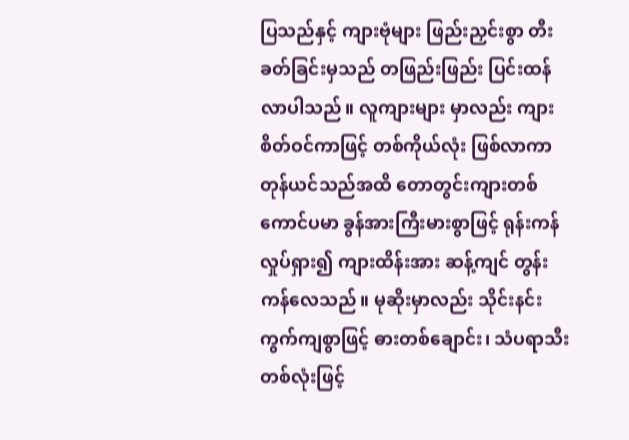ပြသည်နှင့် ကျားဗုံများ ဖြည်းညှင်းစွာ တီးခတ်ခြင်းမှသည် တဖြည်းဖြည်း ပြင်းထန်လာပါသည်။ လူကျားများ မှာလည်း ကျားစိတ်ဝင်ကာဖြင့် တစ်ကိုယ်လုံး ဖြစ်လာကာ တုန်ယင်သည်အထိ တောတွင်းကျားတစ်ကောင်ပမာ ခွန်အားကြီးမားစွာဖြင့် ရုန်းကန် လှုပ်ရှား၍ ကျားထိန်းအား ဆန့်ကျင် တွန်းကန်လေသည်။ မုဆိုးမှာလည်း သိုင်းနင်း ကွက်ကျစွာဖြင့် ဓားတစ်ချောင်း၊ သံပရာသီးတစ်လုံးဖြင့်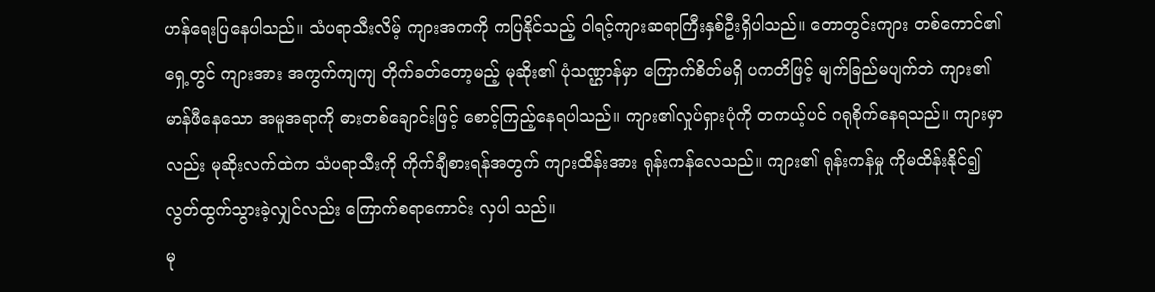ဟန်ရေးပြနေပါသည်။ သံပရာသီးလိမ့် ကျားအကကို ကပြနိုင်သည့် ဝါရင့်ကျားဆရာကြီးနှစ်ဦးရှိပါသည်။ တောတွင်းကျား တစ်ကောင်၏ ရှေ့တွင် ကျားအား အကွက်ကျကျ တိုက်ခတ်တော့မည့် မုဆိုး၏ ပုံသဏ္ဌာန်မှာ ကြောက်စိတ်မရှိ ပကတိဖြင့် မျက်ခြည်မပျက်ဘဲ ကျား၏မာန်ဖီနေသော အမူအရာကို ဓားတစ်ချောင်းဖြင့် စောင့်ကြည့်နေရပါသည်။ ကျား၏လှုပ်ရှားပုံကို တကယ့်ပင် ဂရုစိုက်နေရသည်။ ကျားမှာလည်း မုဆိုးလက်ထဲက သံပရာသီးကို ကိုက်ချီစားရန်အတွက် ကျားထိန်းအား ရုန်းကန်လေသည်။ ကျား၏ ရုန်းကန်မှု ကိုမထိန်းနိုင်၍ လွတ်ထွက်သွားခဲ့လျှင်လည်း ကြောက်စရာကောင်း လှပါ သည်။
မု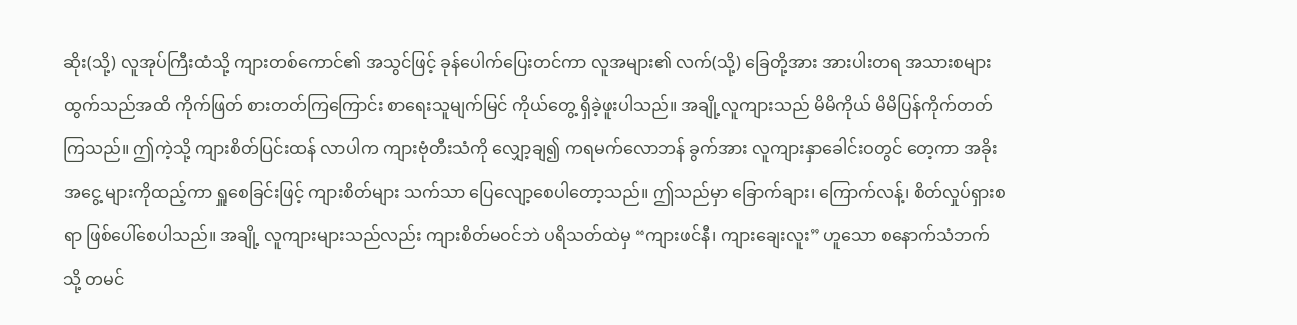ဆိုး(သို့) လူအုပ်ကြီးထံသို့ ကျားတစ်ကောင်၏ အသွင်ဖြင့် ခုန်ပေါက်ပြေးတင်ကာ လူအများ၏ လက်(သို့) ခြေတို့အား အားပါးတရ အသားစများထွက်သည်အထိ ကိုက်ဖြတ် စားတတ်ကြကြောင်း စာရေးသူမျက်မြင် ကိုယ်တွေ့ ရှိခဲ့ဖူးပါသည်။ အချို့လူကျားသည် မိမိကိုယ် မိမိပြန်ကိုက်တတ်ကြသည်။ ဤကဲ့သို့ ကျားစိတ်ပြင်းထန် လာပါက ကျားဗုံတီးသံကို လျှော့ချ၍ ကရမက်လောဘန် ခွက်အား လူကျားနှာခေါင်းဝတွင် တေ့ကာ အခိုးအငွေ့ များကိုထည့်ကာ ရှူစေခြင်းဖြင့် ကျားစိတ်များ သက်သာ ပြေလျော့စေပါတော့သည်။ ဤသည်မှာ ခြောက်ချား၊ ကြောက်လန့်၊ စိတ်လှုပ်ရှားစရာ ဖြစ်ပေါ်စေပါသည်။ အချို့ လူကျားများသည်လည်း ကျားစိတ်မဝင်ဘဲ ပရိသတ်ထဲမှ “ကျားဖင်နီ၊ ကျားချေးလူး” ဟူသော စနောက်သံဘက်သို့ တမင်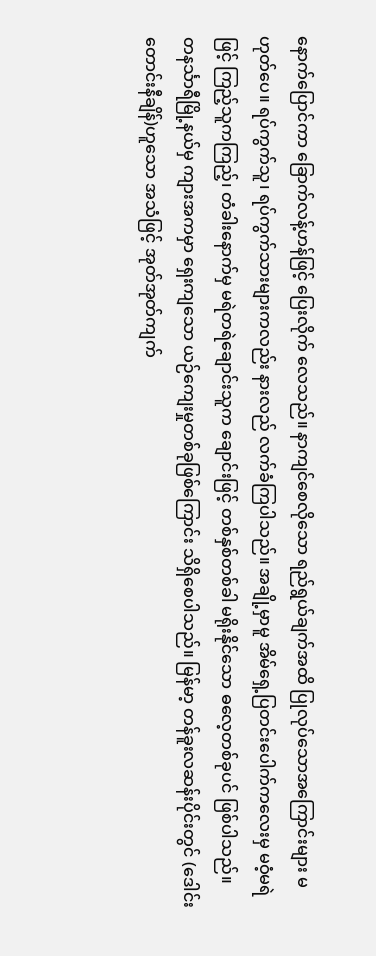နောက်ပြောင်ကာ ခြောက်လန့်ဟန်ဖြင့် ပြေးလိုက် လေသည်။ နာကျင်စေလိုသော ရည်ရွယ်ချက်အထိ ပြုလုပ်သောအကြောင်းများ မဟုတ်ပေ။ ရပ်ကွက်သူ၊ ရပ်ကွက်သားများကလည်း နားလည် လက်ခံကြပါသည်။ အချို့မှာမူ အိမ်ရှေ့ပြတင်းပေါက်ကလေးမှ မဝံ့မရဲဖြင့် ကြည့်သူကကြည့်၊ တံခါးနောက်မှ မရဲတရဲချောင်းသူက ချောင်းဖြင့် တစ်နှစ်တစ်ခါ မရိုးနိုင်သော ဓလေ့တစ်ခုပင် ဖြစ်ပါသည်။
တနင်္သာရီမြို့နယ်မှ ကျားအကမှာ ရှေးကျသော ယဉ်ကျေးမှုတစ်ခုဖြစ်ကြောင်း သိရှိစေပါသည်။ မြန်မာ့ တန်ခူးလဆန်းပိုင်းတွင် (ဒေါင်းတောင်းနီချိန်)ဟူသော အသံဖြင့် အုတ်အုတ်ကျက်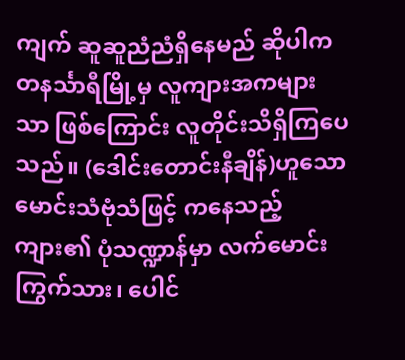ကျက် ဆူဆူညံညံရှိနေမည် ဆိုပါက တနင်္သာရီမြို့မှ လူကျားအကများသာ ဖြစ်ကြောင်း လူတိုင်းသိရှိကြပေသည်။ (ဒေါင်းတောင်းနီချိန်)ဟူသော မောင်းသံဗုံသံဖြင့် ကနေသည့်ကျား၏ ပုံသဏ္ဍာန်မှာ လက်မောင်းကြွက်သား၊ ပေါင်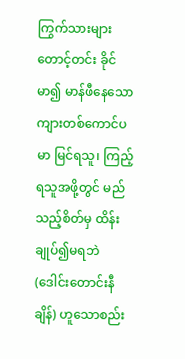ကြွက်သားများ တောင့်တင်း ခိုင်မာ၍ မာန်ဖီနေသော ကျားတစ်ကောင်ပမာ မြင်ရသူ၊ ကြည့်ရသူအဖို့တွင် မည်သည့်စိတ်မှ ထိန်းချုပ်၍မရဘဲ (ဒေါင်းတောင်းနီချိန်) ဟူသောစည်း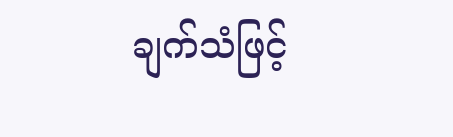ချက်သံဖြင့်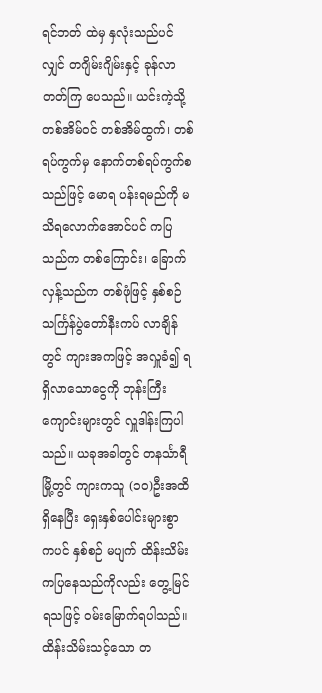ရင်ဘတ် ထဲမှ နှလုံးသည်ပင်လျှင် တဂျိမ်းဂျိမ်းနှင့် ခုန်လာတတ်ကြ ပေသည်။ ယင်းကဲ့သို့ တစ်အိမ်ဝင် တစ်အိမ်ထွက်၊ တစ်ရပ်ကွက်မှ နောက်တစ်ရပ်ကွက်စသည်ဖြင့် မောရ ပန်းရမည်ကို မသိရလောက်အောင်ပင် ကပြသည်က တစ်ကြောင်း၊ ခြောက်လှန့်သည်က တစ်ဖုံဖြင့် နှစ်စဉ် သင်္ကြန်ပွဲတော်နီးကပ် လာချိန်တွင် ကျားအကဖြင့် အလှူခံ၍ ရရှိလာသောငွေကို ဘုန်းကြီးကျောင်းများတွင် လှူဒါန်းကြပါသည်။ ယခုအခါတွင် တနင်္သာရီမြို့တွင် ကျားကသူ (၁၀)ဦးအထိ ရှိနေပြီး ရှေးနှစ်ပေါင်းများစွာ ကပင် နှစ်စဉ် မပျက် ထိန်းသိမ်းကပြနေသည်ကိုလည်း တွေ့မြင်ရသဖြင့် ဝမ်းမြောက်ရပါသည်။ ထိန်းသိမ်းသင့်သော တ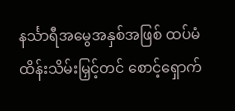နင်္သာရီအမွေအနှစ်အဖြစ် ထပ်မံထိန်းသိမ်းမြှင့်တင် စောင့်ရှောက်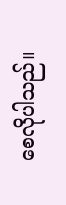စေလိုပါသည်။